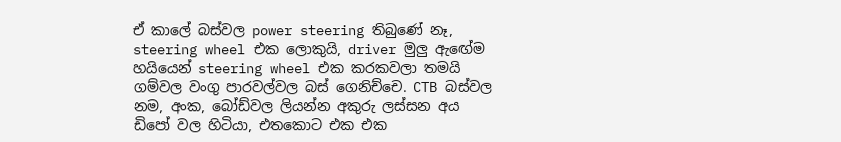ඒ කාලේ බස්වල power steering තිබුණේ නෑ, steering wheel එක ලොකුයි, driver මුලු ඇඟේම හයියෙන් steering wheel එක කරකවලා තමයි ගම්වල වංගු පාරවල්වල බස් ගෙනිච්චෙ. CTB බස්වල නම, අංක, බෝඩ්වල ලියන්න අකුරු ලස්සන අය ඩිපෝ වල හිටියා, එතකොට එක එක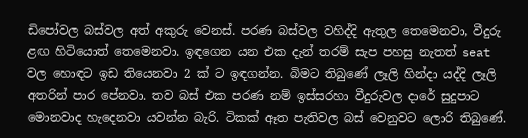ඩිපෝවල බස්වල අත් අකුරු වෙනස්. පරණ බස්වල වහිද්දි ඇතුල තෙමෙනවා, වීදුරු ළඟ හිටියොත් තෙමෙනවා. ඉඳගෙන යන එක දැන් තරම් සැප පහසු නැතත් seat වල හොඳට ඉඩ තියෙනවා 2 ක් ට ඉඳගන්න. බිමට තිබුණේ ලෑලි හින්දා යද්දි ලෑලි අතරින් පාර පේනවා. තව බස් එක පරණ නම් ඉස්සරහා වීදුරුවල දාරේ සුදුපාට මොනවාද හැදෙනවා යවන්න බැරි. ටිකක් ඈත පැතිවල බස් වෙනුවට ලොරි තිබුණේ.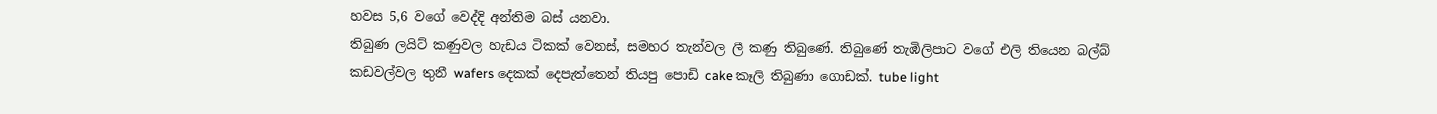හවස 5,6 වගේ වෙද්දි අන්තිම බස් යනවා.
තිබුණ ලයිට් කණුවල හැඩය ටිකක් වෙනස්, සමහර තැන්වල ලී කණු තිබුණේ. තිබුණේ තැඹිලිපාට වගේ එලි තියෙන බල්බ්
කඩවල්වල තුනී wafers දෙකක් දෙපැත්තෙන් තියපු පොඩි cake කෑලි තිබුණා ගොඩක්. tube light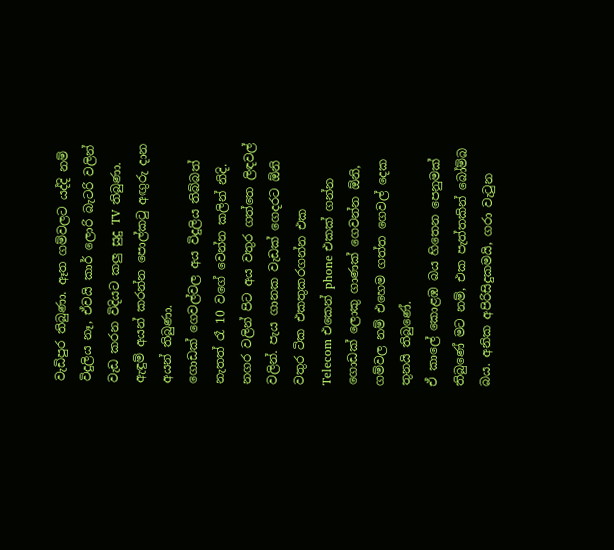වැඩිපුර තිබුණා. ඈත ගම්වලට යද්දි නම් විදුලිය නෑ, ඒවයි කාර් ලොරි බැටරි වලින් වැඩ කරන විදියට කලු සුදු TV තිබුණා. ඇඳුම් අයන් කරන්න පොල්කටු අඟුරු දාන අයන් තිබුණා.
ගොඩක් ගෙවල්වල අය විදුලිය තිබ්බත් නැතත් රෑ 10 වගේ වෙන්න කලින් නිදි.
නගර වලින් පිට අය වතුර ගත්තෙ ලිඳවල් වලින්. පැය ගානක වැඩක් ගෙදරට ඕනි වතුර ටික එකතුකරගන්න එක
Telecom එකෙන් phone එකක් ගන්න ගොඩක් ලොකු ගාණක් ගෙවන්න ඕනි, ගම්වල නම් එහෙම ගත්ත ගෙවල් දෙක තුනයි තිබුණේ.
ඒ කාලේ කොළඹ බය හිතෙන පෙනුමක් තිබුණේ මට නම්, එක පැත්තකින් බෝම්බ බය. අනික අපිරිසිදුකමයි, ගරා වැටුන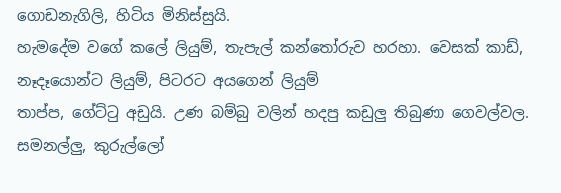ගොඩනැගිලි, හිටිය මිනිස්සුයි.
හැමදේම වගේ කලේ ලියුම්, තැපැල් කන්තෝරුව හරහා. වෙසක් කාඩ්, නෑදෑයොන්ට ලියුම්, පිටරට අයගෙන් ලියුම්
තාප්ප, ගේට්ටු අඩුයි. උණ බම්බු වලින් හදපු කඩුලු තිබුණා ගෙවල්වල.
සමනල්ලු, කුරුල්ලෝ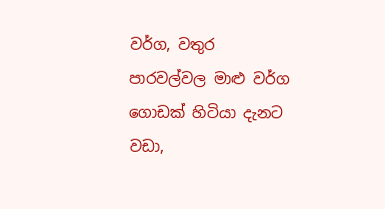වර්ග, වතුර පාරවල්වල මාළු වර්ග ගොඩක් හිටියා දැනට වඩා,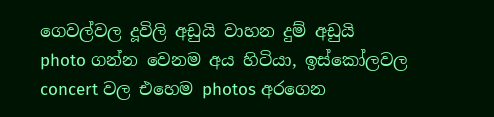ගෙවල්වල දූවිලි අඩුයි වාහන දුම් අඩුයි
photo ගන්න වෙනම අය හිටියා, ඉස්කෝලවල concert වල එහෙම photos අරගෙන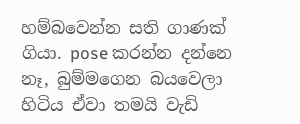හම්බවෙන්න සති ගාණක් ගියා. pose කරන්න දන්නෙ නෑ, බුම්මගෙන බයවෙලා හිටිය ඒවා තමයි වැඩි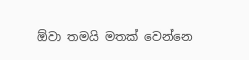ඕවා තමයි මතක් වෙන්නෙ